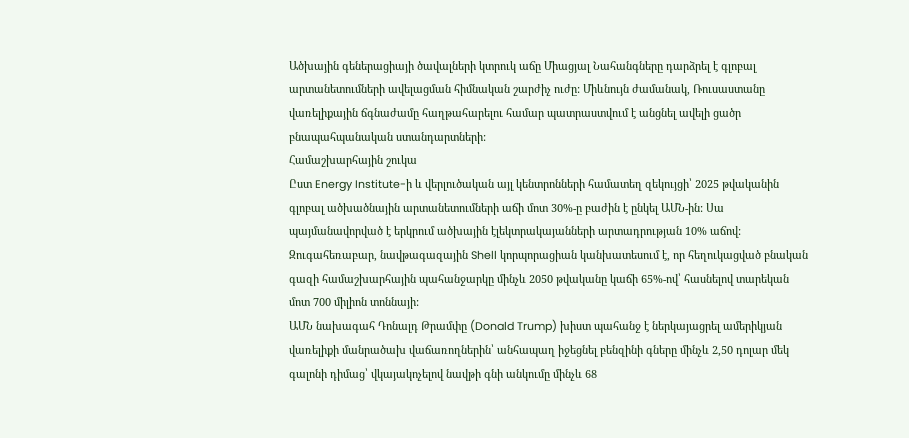Ածխային գեներացիայի ծավալների կտրուկ աճը Միացյալ Նահանգները դարձրել է գլոբալ արտանետումների ավելացման հիմնական շարժիչ ուժը: Միևնույն ժամանակ, Ռուսաստանը վառելիքային ճգնաժամը հաղթահարելու համար պատրաստվում է անցնել ավելի ցածր բնապահպանական ստանդարտների:
Համաշխարհային շուկա
Ըստ Energy Institute-ի և վերլուծական այլ կենտրոնների համատեղ զեկույցի՝ 2025 թվականին գլոբալ ածխածնային արտանետումների աճի մոտ 30%-ը բաժին է ընկել ԱՄՆ-ին: Սա պայմանավորված է երկրում ածխային էլեկտրակայանների արտադրության 10% աճով: Զուգահեռաբար, նավթագազային Shell կորպորացիան կանխատեսում է, որ հեղուկացված բնական գազի համաշխարհային պահանջարկը մինչև 2050 թվականը կաճի 65%-ով՝ հասնելով տարեկան մոտ 700 միլիոն տոննայի:
ԱՄՆ նախագահ Դոնալդ Թրամփը (Donald Trump) խիստ պահանջ է ներկայացրել ամերիկյան վառելիքի մանրածախ վաճառողներին՝ անհապաղ իջեցնել բենզինի գները մինչև 2,50 դոլար մեկ գալոնի դիմաց՝ վկայակոչելով նավթի գնի անկումը մինչև 68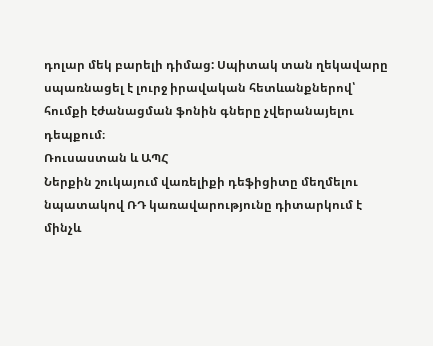դոլար մեկ բարելի դիմաց: Սպիտակ տան ղեկավարը սպառնացել է լուրջ իրավական հետևանքներով՝ հումքի էժանացման ֆոնին գները չվերանայելու դեպքում։
Ռուսաստան և ԱՊՀ
Ներքին շուկայում վառելիքի դեֆիցիտը մեղմելու նպատակով ՌԴ կառավարությունը դիտարկում է մինչև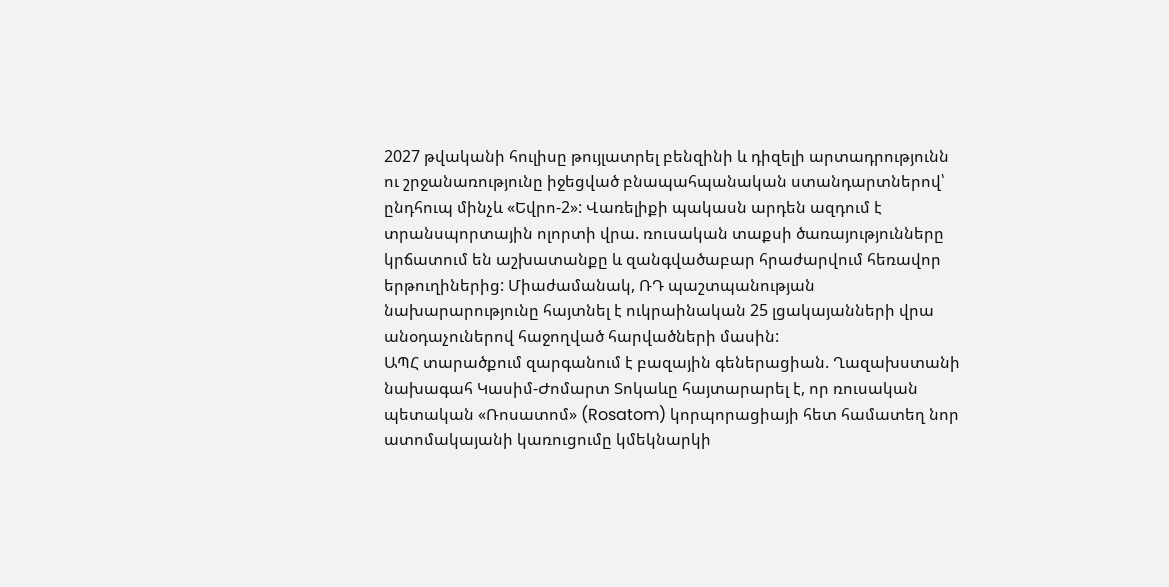2027 թվականի հուլիսը թույլատրել բենզինի և դիզելի արտադրությունն ու շրջանառությունը իջեցված բնապահպանական ստանդարտներով՝ ընդհուպ մինչև «Եվրո-2»: Վառելիքի պակասն արդեն ազդում է տրանսպորտային ոլորտի վրա. ռուսական տաքսի ծառայությունները կրճատում են աշխատանքը և զանգվածաբար հրաժարվում հեռավոր երթուղիներից: Միաժամանակ, ՌԴ պաշտպանության նախարարությունը հայտնել է ուկրաինական 25 լցակայանների վրա անօդաչուներով հաջողված հարվածների մասին:
ԱՊՀ տարածքում զարգանում է բազային գեներացիան. Ղազախստանի նախագահ Կասիմ-Ժոմարտ Տոկաևը հայտարարել է, որ ռուսական պետական «Ռոսատոմ» (Rosatom) կորպորացիայի հետ համատեղ նոր ատոմակայանի կառուցումը կմեկնարկի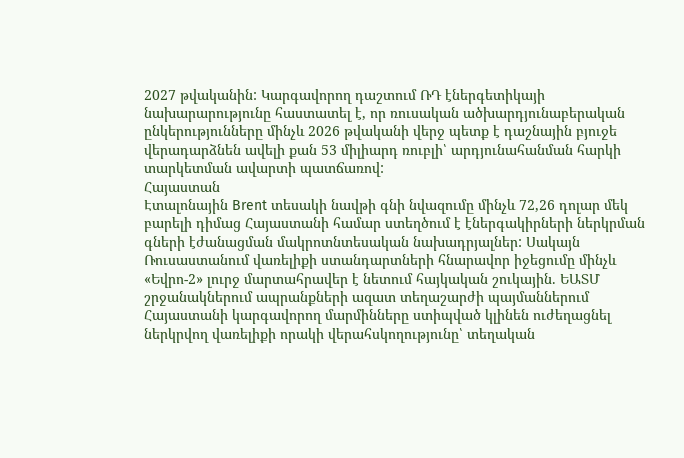2027 թվականին: Կարգավորող դաշտում ՌԴ էներգետիկայի նախարարությունը հաստատել է, որ ռուսական ածխարդյունաբերական ընկերությունները մինչև 2026 թվականի վերջ պետք է դաշնային բյուջե վերադարձնեն ավելի քան 53 միլիարդ ռուբլի՝ արդյունահանման հարկի տարկետման ավարտի պատճառով:
Հայաստան
Էտալոնային Brent տեսակի նավթի գնի նվազումը մինչև 72,26 դոլար մեկ բարելի դիմաց Հայաստանի համար ստեղծում է էներգակիրների ներկրման գների էժանացման մակրոտնտեսական նախադրյալներ: Սակայն Ռուսաստանում վառելիքի ստանդարտների հնարավոր իջեցումը մինչև «Եվրո-2» լուրջ մարտահրավեր է նետում հայկական շուկային. ԵԱՏՄ շրջանակներում ապրանքների ազատ տեղաշարժի պայմաններում Հայաստանի կարգավորող մարմինները ստիպված կլինեն ուժեղացնել ներկրվող վառելիքի որակի վերահսկողությունը՝ տեղական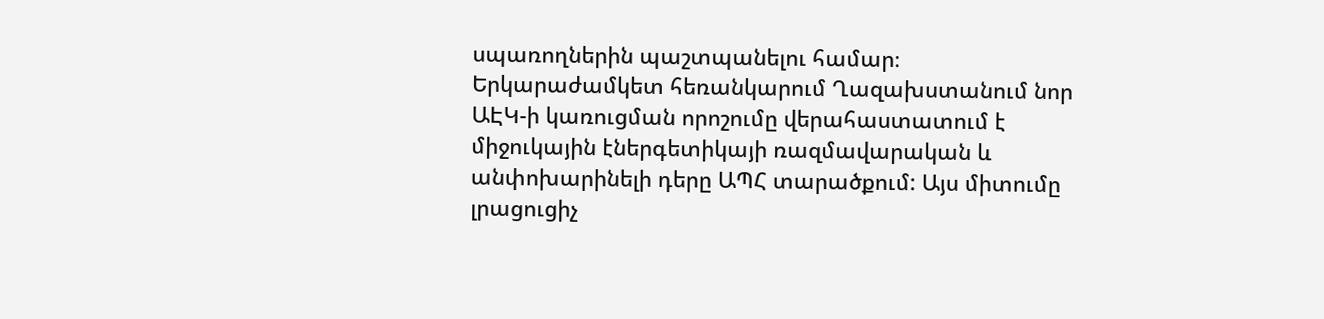սպառողներին պաշտպանելու համար։
Երկարաժամկետ հեռանկարում Ղազախստանում նոր ԱԷԿ-ի կառուցման որոշումը վերահաստատում է միջուկային էներգետիկայի ռազմավարական և անփոխարինելի դերը ԱՊՀ տարածքում: Այս միտումը լրացուցիչ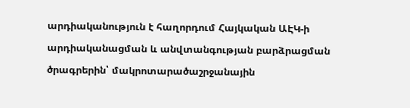արդիականություն է հաղորդում Հայկական ԱԷԿ-ի արդիականացման և անվտանգության բարձրացման ծրագրերին՝ մակրոտարածաշրջանային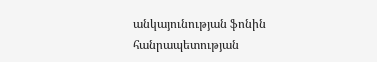անկայունության ֆոնին հանրապետության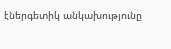էներգետիկ անկախությունը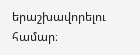երաշխավորելու համար։